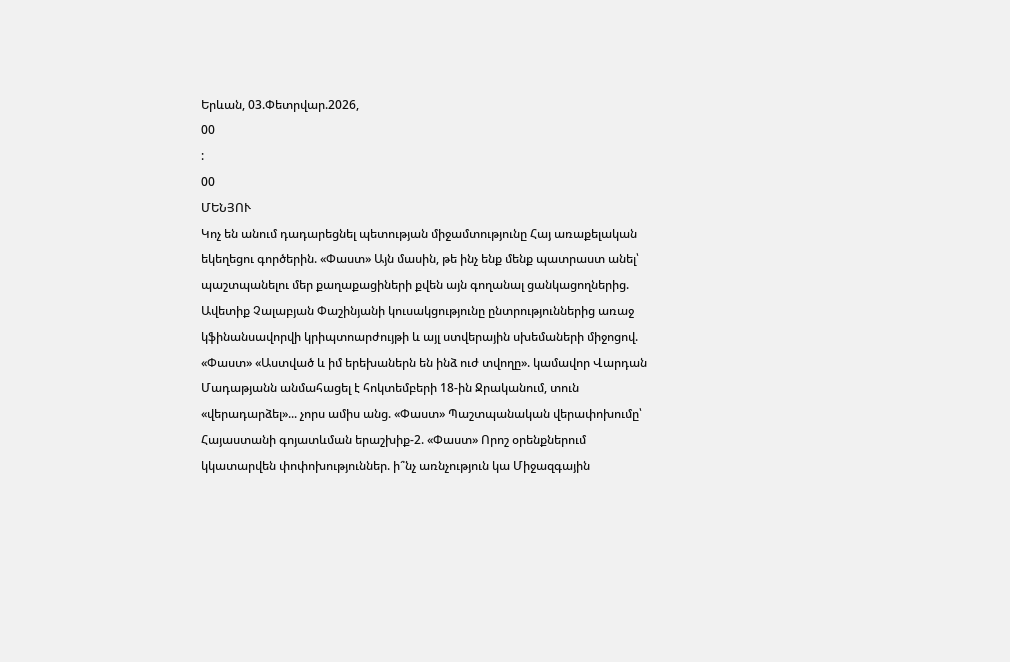Երևան, 03.Փետրվար.2026,
00
:
00
ՄԵՆՅՈՒ
Կոչ են անում դադարեցնել պետության միջամտությունը Հայ առաքելական եկեղեցու գործերին. «Փաստ» Այն մասին, թե ինչ ենք մենք պատրաստ անել՝ պաշտպանելու մեր քաղաքացիների քվեն այն գողանալ ցանկացողներից. Ավետիք Չալաբյան Փաշինյանի կուսակցությունը ընտրություններից առաջ կֆինանսավորվի կրիպտոարժույթի և այլ ստվերային սխեմաների միջոցով. «Փաստ» «Աստված և իմ երեխաներն են ինձ ուժ տվողը». կամավոր Վարդան Մադաթյանն անմահացել է հոկտեմբերի 18-ին Ջրականում, տուն «վերադարձել»... չորս ամիս անց. «Փաստ» Պաշտպանական վերափոխումը՝ Հայաստանի գոյատևման երաշխիք-2. «Փաստ» Որոշ օրենքներում կկատարվեն փոփոխություններ. ի՞նչ առնչություն կա Միջազգային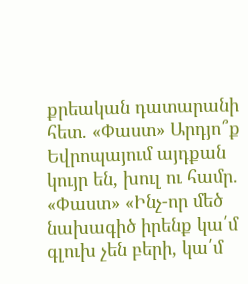քրեական դատարանի հետ. «Փաստ» Արդյո՞ք Եվրոպայում այդքան կույր են, խուլ ու համր. «Փաստ» «Ինչ-որ մեծ նախագիծ իրենք կա՛մ գլուխ չեն բերի, կա՛մ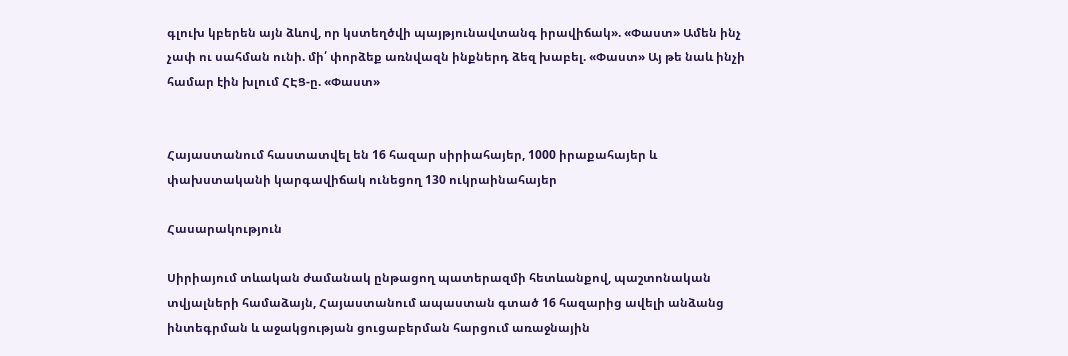գլուխ կբերեն այն ձևով, որ կստեղծվի պայթյունավտանգ իրավիճակ». «Փաստ» Ամեն ինչ չափ ու սահման ունի. մի՛ փորձեք առնվազն ինքներդ ձեզ խաբել. «Փաստ» Այ թե նաև ինչի համար էին խլում ՀԷՑ-ը. «Փաստ»


Հայաստանում հաստատվել են 16 հազար սիրիահայեր, 1000 իրաքահայեր և փախստականի կարգավիճակ ունեցող 130 ուկրաինահայեր

Հասարակություն

Սիրիայում տևական ժամանակ ընթացող պատերազմի հետևանքով, պաշտոնական տվյալների համաձայն, Հայաստանում ապաստան գտած 16 հազարից ավելի անձանց ինտեգրման և աջակցության ցուցաբերման հարցում առաջնային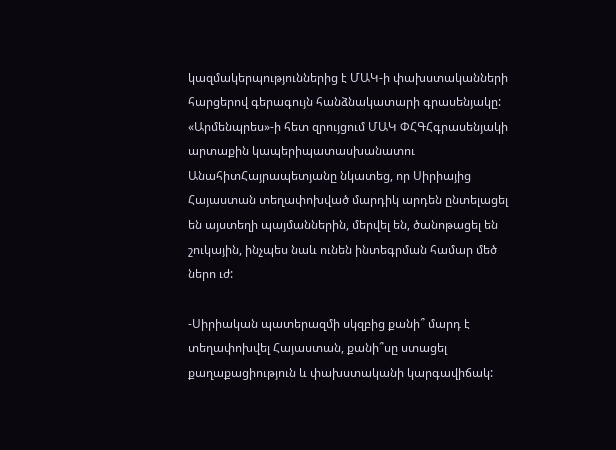կազմակերպություններից է ՄԱԿ-ի փախստականների հարցերով գերագույն հանձնակատարի գրասենյակը: «Արմենպրես»-ի հետ զրույցում ՄԱԿ ՓՀԳՀգրասենյակի արտաքին կապերիպատասխանատու ԱնահիտՀայրապետյանը նկատեց, որ Սիրիայից Հայաստան տեղափոխված մարդիկ արդեն ընտելացել են այստեղի պայմաններին, մերվել են, ծանոթացել են շուկային, ինչպես նաև ունեն ինտեգրման համար մեծ ներո ւժ:

-Սիրիական պատերազմի սկզբից քանի՞ մարդ է տեղափոխվել Հայաստան, քանի՞սը ստացել քաղաքացիություն և փախստականի կարգավիճակ: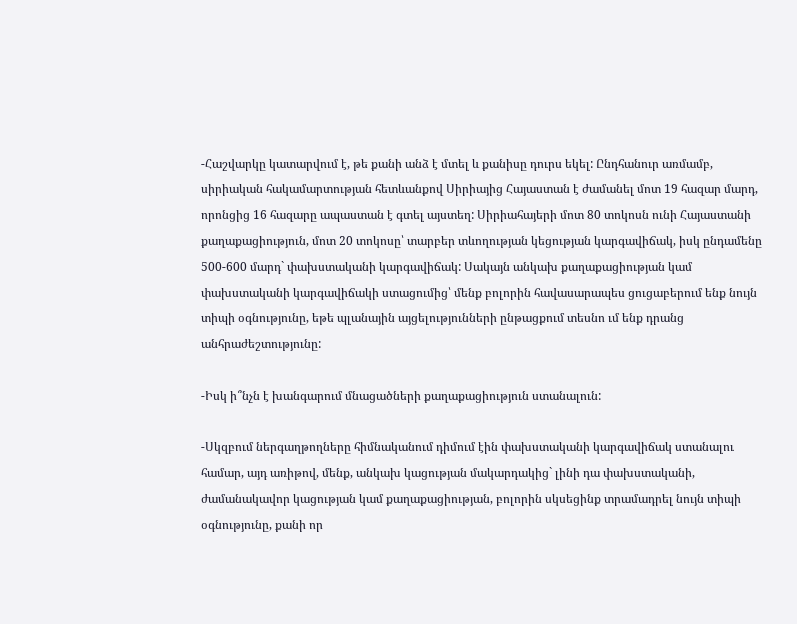-Հաշվարկը կատարվում է, թե քանի անձ է մտել և քանիսը դուրս եկել: Ընդհանուր առմամբ, սիրիական հակամարտության հետևանքով Սիրիայից Հայաստան է ժամանել մոտ 19 հազար մարդ, որոնցից 16 հազարը ապաստան է գտել այստեղ: Սիրիահայերի մոտ 80 տոկոսն ունի Հայաստանի քաղաքացիություն, մոտ 20 տոկոսը՝ տարբեր տևողության կեցության կարգավիճակ, իսկ ընդամենը 500-600 մարդ` փախստականի կարգավիճակ: Սակայն անկախ քաղաքացիության կամ փախստականի կարգավիճակի ստացումից՝ մենք բոլորին հավասարապես ցուցաբերում ենք նույն տիպի օգնությունը, եթե պլանային այցելությունների ընթացքում տեսնո ւմ ենք դրանց անհրաժեշտությունը:

-Իսկ ի՞նչն է խանգարում մնացածների քաղաքացիություն ստանալուն:

-Սկզբում ներգաղթողները հիմնականում դիմում էին փախստականի կարգավիճակ ստանալու համար, այդ առիթով, մենք, անկախ կացության մակարդակից` լինի դա փախստականի, ժամանակավոր կացության կամ քաղաքացիության, բոլորին սկսեցինք տրամադրել նույն տիպի օգնությունը, քանի որ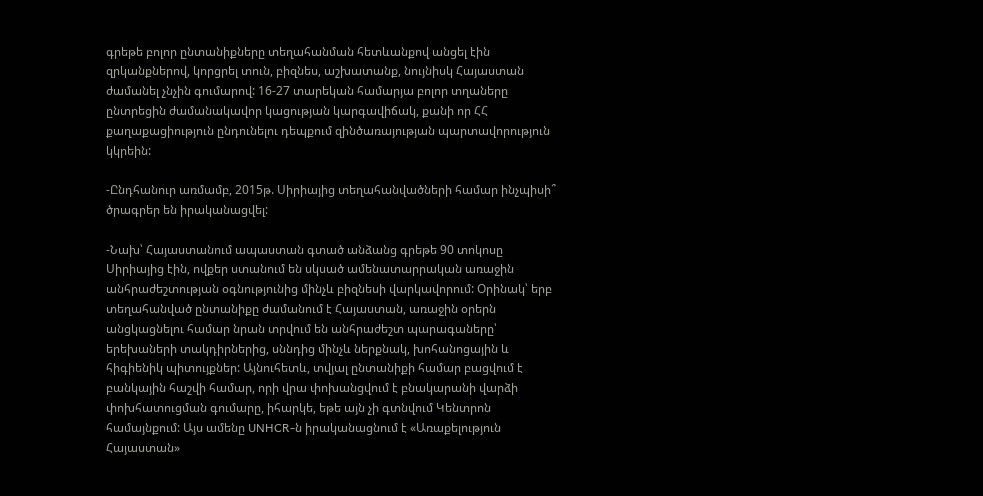գրեթե բոլոր ընտանիքները տեղահանման հետևանքով անցել էին զրկանքներով, կորցրել տուն, բիզնես, աշխատանք, նույնիսկ Հայաստան ժամանել չնչին գումարով: 16-27 տարեկան համարյա բոլոր տղաները ընտրեցին ժամանակավոր կացության կարգավիճակ, քանի որ ՀՀ քաղաքացիություն ընդունելու դեպքում զինծառայության պարտավորություն կկրեին:

-Ընդհանուր առմամբ, 2015թ. Սիրիայից տեղահանվածների համար ինչպիսի՞ ծրագրեր են իրականացվել:

-Նախ՝ Հայաստանում ապաստան գտած անձանց գրեթե 90 տոկոսը Սիրիայից էին, ովքեր ստանում են սկսած ամենատարրական առաջին անհրաժեշտության օգնությունից մինչև բիզնեսի վարկավորում: Օրինակ՝ երբ տեղահանված ընտանիքը ժամանում է Հայաստան, առաջին օրերն անցկացնելու համար նրան տրվում են անհրաժեշտ պարագաները՝ երեխաների տակդիրներից, սննդից մինչև ներքնակ, խոհանոցային և հիգիենիկ պիտույքներ: Այնուհետև, տվյալ ընտանիքի համար բացվում է բանկային հաշվի համար, որի վրա փոխանցվում է բնակարանի վարձի փոխհատուցման գումարը, իհարկե, եթե այն չի գտնվում Կենտրոն համայնքում: Այս ամենը UNHCR-ն իրականացնում է «Առաքելություն Հայաստան»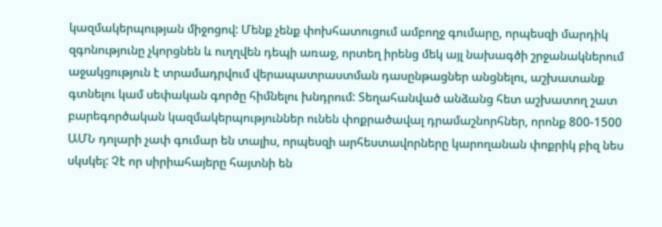կազմակերպության միջոցով: Մենք չենք փոխհատուցում ամբողջ գումարը, որպեսզի մարդիկ զգոնությունը չկորցնեն և ուղղվեն դեպի առաջ, որտեղ իրենց մեկ այլ նախագծի շրջանակներում աջակցություն է տրամադրվում վերապատրաստման դասընթացներ անցնելու, աշխատանք գտնելու կամ սեփական գործը հիմնելու խնդրում: Տեղահանված անձանց հետ աշխատող շատ բարեգործական կազմակերպություններ ունեն փոքրածավալ դրամաշնորհներ, որոնք 800-1500 ԱՄՆ դոլարի չափ գումար են տալիս, որպեսզի արհեստավորները կարողանան փոքրիկ բիզ նես սկսկել: Չէ որ սիրիահայերը հայտնի են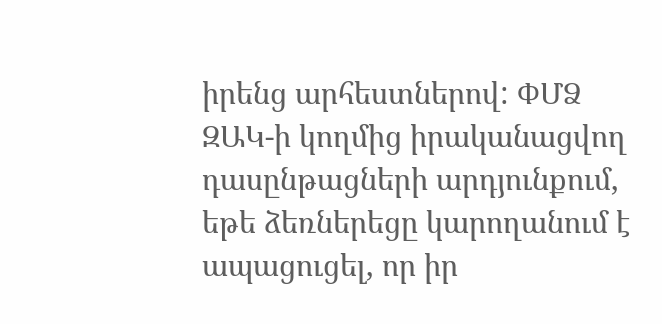իրենց արհեստներով: ՓՄՁ ԶԱԿ-ի կողմից իրականացվող դասընթացների արդյունքում, եթե ձեռներեցը կարողանում է ապացուցել, որ իր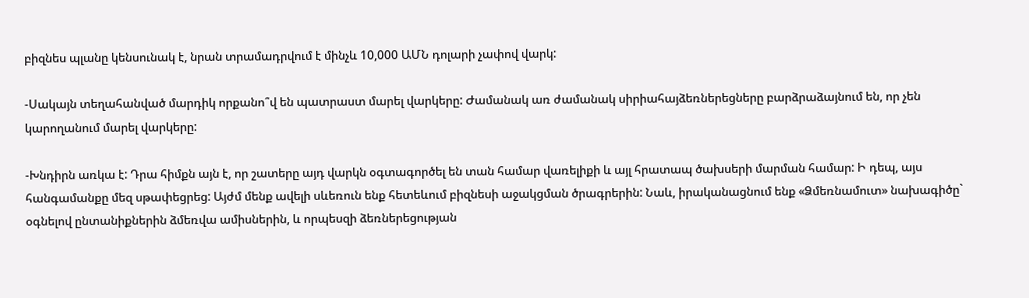բիզնես պլանը կենսունակ է, նրան տրամադրվում է մինչև 10,000 ԱՄՆ դոլարի չափով վարկ:

-Սակայն տեղահանված մարդիկ որքանո՞վ են պատրաստ մարել վարկերը: Ժամանակ առ ժամանակ սիրիահայձեռներեցները բարձրաձայնում են, որ չեն կարողանում մարել վարկերը:

-Խնդիրն առկա է: Դրա հիմքն այն է, որ շատերը այդ վարկն օգտագործել են տան համար վառելիքի և այլ հրատապ ծախսերի մարման համար: Ի դեպ, այս հանգամանքը մեզ սթափեցրեց: Այժմ մենք ավելի սևեռուն ենք հետեևում բիզնեսի աջակցման ծրագրերին: Նաև, իրականացնում ենք «Ձմեռնամուտ» նախագիծը` օգնելով ընտանիքներին ձմեռվա ամիսներին, և որպեսզի ձեռներեցության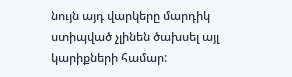նույն այդ վարկերը մարդիկ ստիպված չլինեն ծախսել այլ կարիքների համար: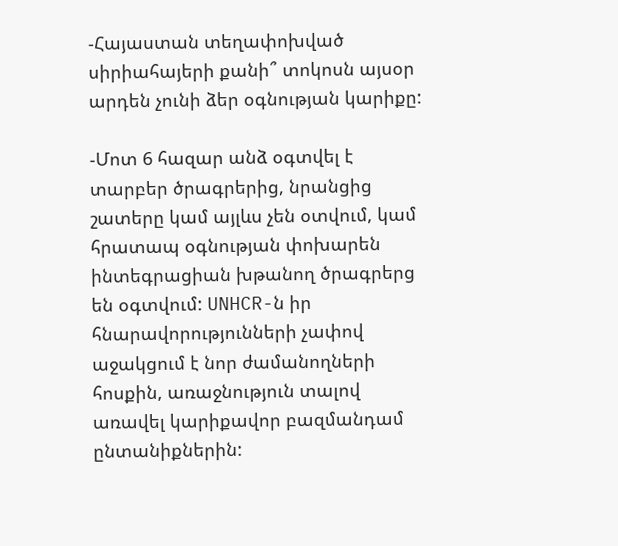-Հայաստան տեղափոխված սիրիահայերի քանի՞ տոկոսն այսօր արդեն չունի ձեր օգնության կարիքը:

-Մոտ 6 հազար անձ օգտվել է տարբեր ծրագրերից, նրանցից շատերը կամ այլևս չեն օտվում, կամ հրատապ օգնության փոխարեն ինտեգրացիան խթանող ծրագրերց են օգտվում: UNHCR-ն իր հնարավորությունների չափով աջակցում է նոր ժամանողների հոսքին, առաջնություն տալով առավել կարիքավոր բազմանդամ ընտանիքներին: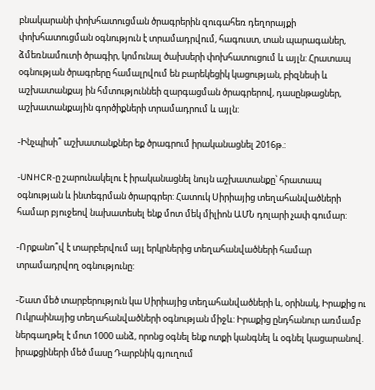բնակարանի փոխհատուցման ծրագրերին զուգահեռ դեղորայքի փոխհատուցման օգնություն է տրամադրվում, հագուստ, տան պարագաներ, ձմեռնամուտի ծրագիր, կոմունալ ծախսերի փոխհատուցում և այլն: Հրատապ օգնության ծրագրերը համալրվում են բարեկեցիկ կացության, բիզնեսի և աշխատանքայ ին հմտություննեի զարգացման ծրագրերով, դասընթացներ, աշխատանքային գործիքների տրամադրում և այլն:

-Ինչպիսի՞ աշխատանքներ եք ծրագրում իրականացնել 2016թ.:

-UNHCR-ը շարունակելու է իրականացնել նույն աշխատանքը՝ հրատապ օգնության և ինտեգրման ծրարգրեր: Հատուկ Սիրիայից տեղահանվածների համար բյուջեով նախատեսել ենք մոտ մեկ միլիոն ԱՄՆ դոլարի չափ գումար:

-Որքանո՞վ է տարբերվում այլ երկրներից տեղահանվածների համար տրամադրվող օգնությունը:

-Շատ մեծ տարբերություն կա Սիրիայից տեղահանվածների և, օրինակ, Իրաքից ու Ուկրաինայից տեղահանվածների օգնության միջև: Իրաքից ընդհանուր առմամբ ներգաղթել է մոտ 1000 անձ, որոնց օգնել ենք ոտքի կանգնել և օգնել կացարանով. իրաքցիների մեծ մասը Դարբնիկ գյուղում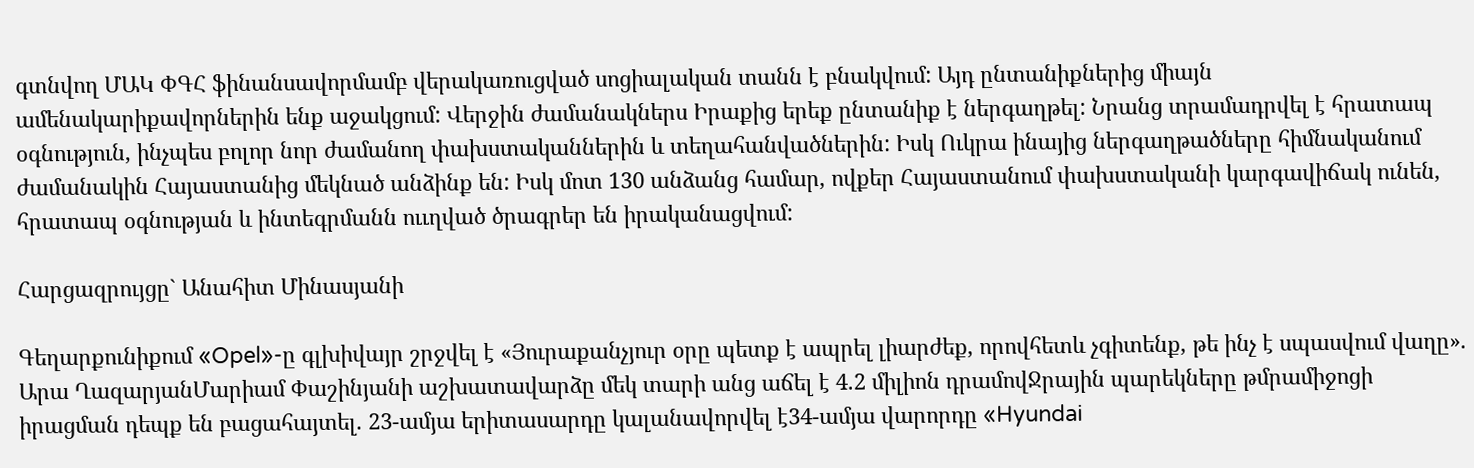գտնվող ՄԱԿ ՓԳՀ ֆինանսավորմամբ վերակառուցված սոցիալական տանն է բնակվում: Այդ ընտանիքներից միայն ամենակարիքավորներին ենք աջակցում: Վերջին ժամանակներս Իրաքից երեք ընտանիք է ներգաղթել: Նրանց տրամադրվել է հրատապ օգնություն, ինչպես բոլոր նոր ժամանող փախստականներին և տեղահանվածներին: Իսկ Ուկրա ինայից ներգաղթածները հիմնականում ժամանակին Հայաստանից մեկնած անձինք են: Իսկ մոտ 130 անձանց համար, ովքեր Հայաստանում փախստականի կարգավիճակ ունեն, հրատապ օգնության և ինտեգրմանն ոււղված ծրագրեր են իրականացվում:

Հարցազրույցը` Անահիտ Մինասյանի

Գեղարքունիքում «Opel»-ը գլխիվայր շրջվել է «Յուրաքանչյուր օրը պետք է ապրել լիարժեք, որովհետև չգիտենք, թե ինչ է սպասվում վաղը». Արա ՂազարյանՄարիամ Փաշինյանի աշխատավարձը մեկ տարի անց աճել է 4.2 միլիոն դրամովՋրային պարեկները թմրամիջոցի իրացման դեպք են բացահայտել. 23-ամյա երիտասարդը կալանավորվել է34-ամյա վարորդը «Hyundai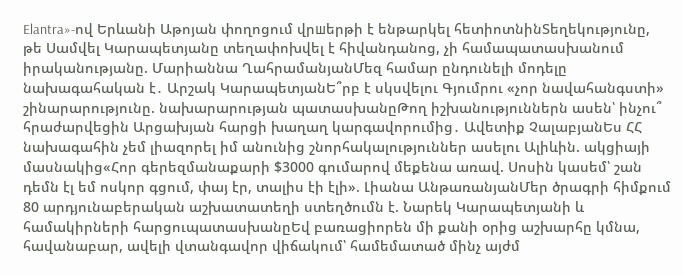Elantra»-ով Երևանի Աթոյան փողոցում վրшերթի է ենթարկել հետիոտնինՏեղեկությունը, թե Սամվել Կարապետյանը տեղափոխվել է հիվանդանոց, չի համապատասխանում իրականությանը. Մարիաննա ՂահրամանյանՄեզ համար ընդունելի մոդելը նախագահական է․ Արշակ ԿարապետյանԵ՞րբ է սկսվելու Գյումրու «չոր նավահանգստի» շինարարությունը. նախարարության պատասխանըԹող իշխանություններն ասեն՝ ինչու՞ հրաժարվեցին Արցախյան հարցի խաղաղ կարգավորումից․ Ավետիք ՉալաբյանԵս ՀՀ նախագահին չեմ լիազորել իմ անունից շնորհակալություններ ասելու Ալիևին. ակցիայի մասնակից«Հոր գերեզմանաքարի $3000 գումարով մեքենա առավ. Սոսին կասեմ՝ շան դեմն էլ եմ ոսկոր գցում, փայ էր, տալիս էի էլի». Լիանա ԱնթառանյանՄեր ծրագրի հիմքում 80 արդյունաբերական աշխատատեղի ստեղծումն է. Նարեկ Կարապետյանի և համակիրների հարցուպատասխանըԵվ բառացիորեն մի քանի օրից աշխարհը կմնա, հավանաբար, ավելի վտանգավոր վիճակում՝ համեմատած մինչ այժմ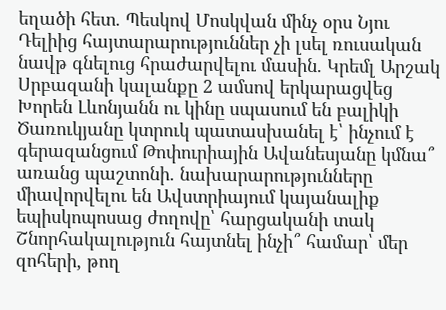եղածի հետ. Պեսկով Մոսկվան մինչ օրս Նյու Դելիից հայտարարություններ չի լսել ռուսական նավթ գնելուց հրաժարվելու մասին. Կրեմլ Արշակ Սրբազանի կալանքը 2 ամսով երկարացվեց Խորեն Լևոնյանն ու կինը սպասում են բալիկի Ծառուկյանը կտրուկ պատասխանել է՝ ինչում է գերազանցում Թոփուրիային Ավանեսյանը կմնա՞ առանց պաշտոնի. նախարարությունները միավորվելու են Ավստրիայում կայանալիք եպիսկոպոսաց ժողովը՝ հարցականի տակ Շնորհակալություն հայտնել ինչի՞ համար՝ մեր զոհերի, թող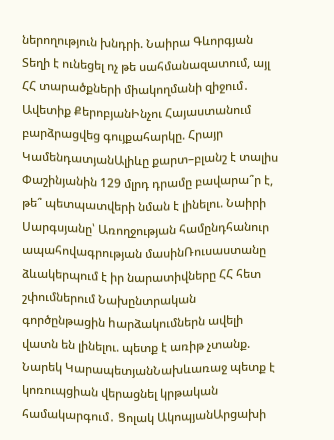ներողություն խնդրի. Նաիրա Գևորգյան Տեղի է ունեցել ոչ թե սահմանազատում, այլ ՀՀ տարածքների միակողմանի զիջում․ Ավետիք ՔերոբյանԻնչու Հայաստանում բարձրացվեց գույքահարկը. Հրայր ԿամենդատյանԱլիևը քարտ–բլանշ է տալիս Փաշինյանին 129 մլրդ դրամը բավարա՞ր է, թե՞ պետպատվերի նման է լինելու. Նաիրի Սարգսյանը՝ Առողջության համընդհանուր ապահովագրության մասինՌուսաստանը ձևակերպում է իր նարատիվները ՀՀ հետ շփումներում Նախընտրական գործընթացին hարձակումներն ավելի վատն են լինելու. պետք է առիթ չտանք. Նարեկ ԿարապետյանՆախևառաջ պետք է կոռուպցիան վերացնել կրթական համակարգում․ Ցոլակ ԱկոպյանԱրցախի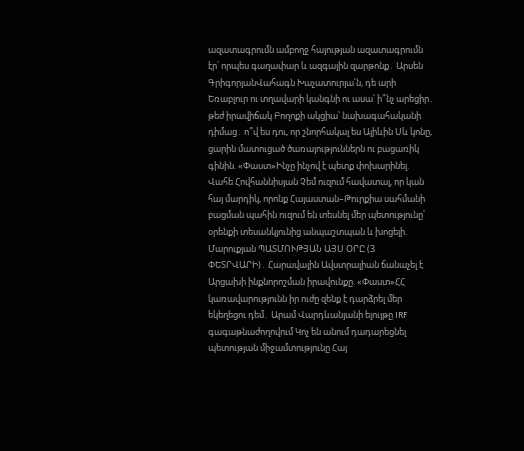ազատագրումն ամբողջ հայության ազատագրումն էր՝ որպես գաղափար և ազգային զարթոնք․ Արսեն ԳրիգորյանՎահագն Խաչատուրյա՛ն, դե արի Եռաբլուր ու տղավարի կանգնի ու ասա՝ ի՞նչ արեցիր․ թեժ իրավիճակ Բողոքի ակցիա՝ նախագահականի դիմաց․ ո՞վ ես դու, որ շնորհակալ ես Ալիևին Սև կոնը, ցարին մատուցած ծառայություններն ու բացառիկ գինին. «Փաստ»Ինչը ինչով է պետք փոխարինել. Վահե Հովհաննիսյան Չեմ ուզում հավատալ, որ կան հայ մարդիկ, որոնք Հայաստան–Թուրքիա սահմանի բացման պահին ուզում են տեսնել մեր պետությունը՝ օրենքի տեսանկյունից անպաշտպան և խոցելի. Մարուքյան ՊԱՏՄՈՒԹՅԱՆ ԱՅՍ ՕՐԸ (3 ՓԵՏՐՎԱՐԻ)․ Հարավային Ավստրալիան ճանաչել է Արցախի ինքնորոշման իրավունքը. «Փաստ»ՀՀ կառավարությունն իր ուժը զենք է դարձրել մեր եկեղեցու դեմ․ Արամ Վարդևանյանի ելույթը IRF գագաթնաժողովում Կոչ են անում դադարեցնել պետության միջամտությունը Հայ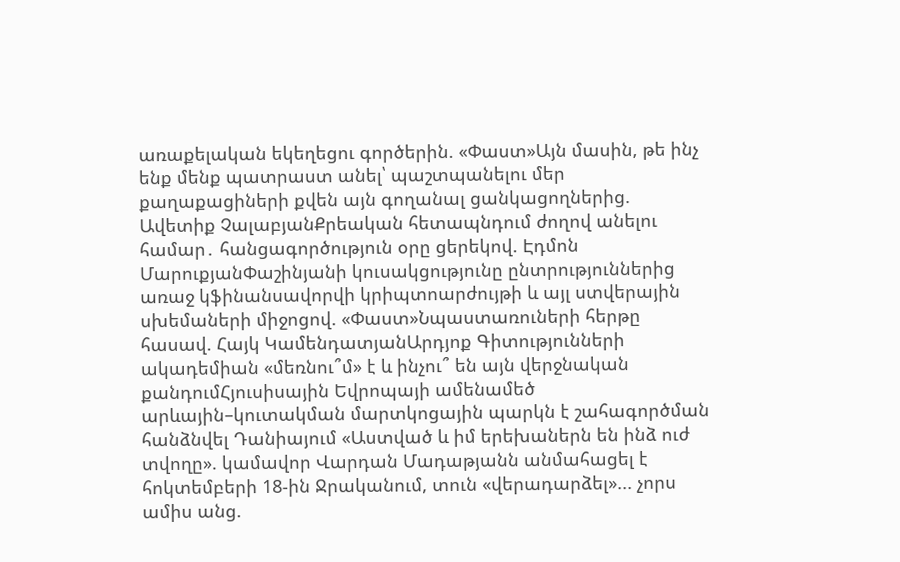առաքելական եկեղեցու գործերին. «Փաստ»Այն մասին, թե ինչ ենք մենք պատրաստ անել՝ պաշտպանելու մեր քաղաքացիների քվեն այն գողանալ ցանկացողներից. Ավետիք ՉալաբյանՔրեական հետապնդում ժողով անելու համար․ հանցագործություն օրը ցերեկով. Էդմոն ՄարուքյանՓաշինյանի կուսակցությունը ընտրություններից առաջ կֆինանսավորվի կրիպտոարժույթի և այլ ստվերային սխեմաների միջոցով. «Փաստ»Նպաստառուների հերթը հասավ. Հայկ ԿամենդատյանԱրդյոք Գիտությունների ակադեմիան «մեռնու՞մ» է և ինչու՞ են այն վերջնական քանդումՀյուսիսային Եվրոպայի ամենամեծ արևային–կուտակման մարտկոցային պարկն է շահագործման հանձնվել Դանիայում «Աստված և իմ երեխաներն են ինձ ուժ տվողը». կամավոր Վարդան Մադաթյանն անմահացել է հոկտեմբերի 18-ին Ջրականում, տուն «վերադարձել»... չորս ամիս անց.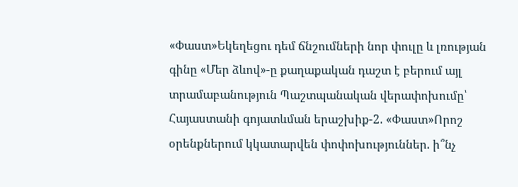«Փաստ»Եկեղեցու դեմ ճնշումների նոր փուլը և լռության գինը «Մեր ձևով»-ը քաղաքական դաշտ է բերում այլ տրամաբանություն Պաշտպանական վերափոխումը՝ Հայաստանի գոյատևման երաշխիք-2. «Փաստ»Որոշ օրենքներում կկատարվեն փոփոխություններ. ի՞նչ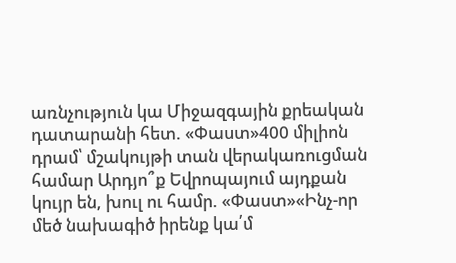առնչություն կա Միջազգային քրեական դատարանի հետ. «Փաստ»400 միլիոն դրամ՝ մշակույթի տան վերակառուցման համար Արդյո՞ք Եվրոպայում այդքան կույր են, խուլ ու համր. «Փաստ»«Ինչ-որ մեծ նախագիծ իրենք կա՛մ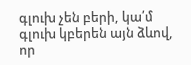գլուխ չեն բերի, կա՛մ գլուխ կբերեն այն ձևով, որ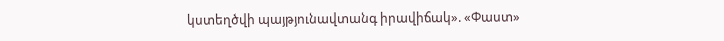կստեղծվի պայթյունավտանգ իրավիճակ». «Փաստ»